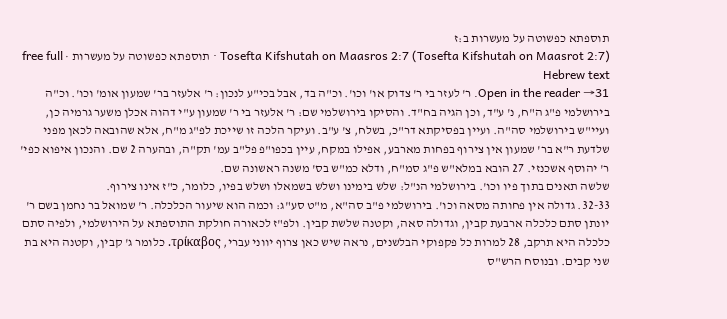תוספתא כפשוטה על מעשרות ב:ז
Tosefta Kifshutah on Maasros 2:7 (Tosefta Kifshutah on Maasrot 2:7) · תוספתא כפשוטה על מעשרות · free full Hebrew text
Open in the reader →31. ר' לעזר בי ר' צדוק או' וכו'. וכ"ה בד, אבל בכי"ע לנכון: ר' אלעזר בר' שמעון אומ' וכו'. וכ"ה בירושלמי פ"ג ה"ח, נ' ע"ד, וכן הגיה בח"ד. והסיקו בירושלמי שם: ר' אלעזר בי ר' שמעון ע"י דהוה אכלן משער גרמיה כן, ועיי"ש בירושלמי סה"ה. ועיין בפסיקתא דר"כ, בשלח, צ' ע"ב. ועיקר הלכה זו שייכת לפ"ג מ"ח, אלא שהובאה לכאן מפני שלדעת ר"א בר' שמעון אין צירוף בפחות מארבע, אפילו במקח, עיין בכפו"פ פל"ב עמ' תק"ה, ובהערה 2 שם. והנכון איפוא כפי' ר' יהוסף אשכנזי. 27 הובא במלא"ש פ"ג סמ"ח, ודלא כמ"ש בס' משנה ראשונה שם.
שלשה תאנים בתוך פיו וכו'. בירושלמי הנ"ל: שלש בימינו ושלש בשמאלו ושלש בפיו, כלומר, כ"ז אינו צירוף.
32-33. גדולה אין פחותה מסאה וכו'. בירושלמי פ"ב סה"א, מ"ט סע"ג: וכמה הוא שיעור הכלכלה. ר' שמואל בר נחמן בשם ר' יונתן סתם כלכלה ארבעת קבין, וגדולה סאה, וקטנה שלשת קבין. ולפ"ז לכאורה חולקת התוספתא על הירושלמי, ולפיה סתם כלכלה היא תרקב, 28 למרות כל פקפוקי הבלשנים, נראה שיש כאן צרוף יווני עברי, τρίκαβος. כלומר ג' קבין, וקטנה היא בת שני קבים. ובנוסח הרש"ס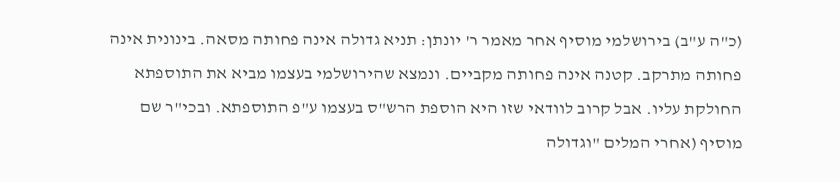(כ"ה ע"ב) בירושלמי מוסיף אחר מאמר ר' יונתן: תניא גדולה אינה פחותה מסאה. בינונית אינה פחותה מתרקב. קטנה אינה פחותה מקביים. ונמצא שהירושלמי בעצמו מביא את התוספתא החולקת עליו. אבל קרוב לוודאי שזו היא הוספת הרש"ס בעצמו ע"פ התוספתא. ובכי"ר שם מוסיף (אחרי המלים "וגדולה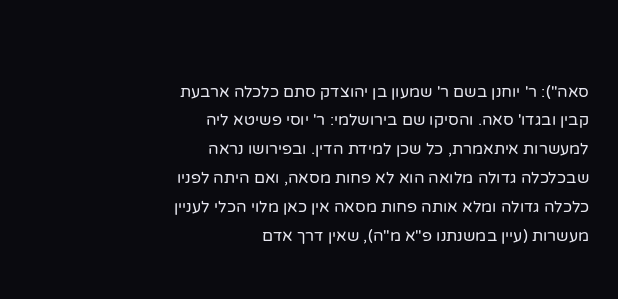סאה"): ר' יוחנן בשם ר' שמעון בן יהוצדק סתם כלכלה ארבעת קבין ובגדו' סאה. והסיקו שם בירושלמי: ר' יוסי פשיטא ליה למעשרות איתאמרת, כל שכן למידת הדין. ובפירושו נראה שבכלכלה גדולה מלואה הוא לא פחות מסאה, ואם היתה לפניו כלכלה גדולה ומלא אותה פחות מסאה אין כאן מלוי הכלי לעניין מעשרות (עיין במשנתנו פ"א מ"ה), שאין דרך אדם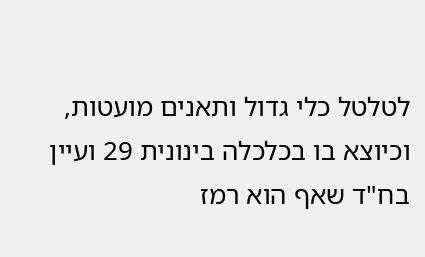לטלטל כלי גדול ותאנים מועטות, וכיוצא בו בכלכלה בינונית 29 ועיין בח"ד שאף הוא רמז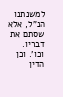למשנתנו הנ"ל, אלא שסתם את דבריו. וכו'. וכן הדין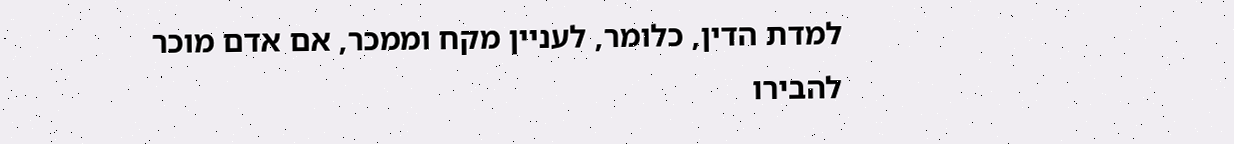למדת הדין, כלומר, לעניין מקח וממכר, אם אדם מוכר להבירו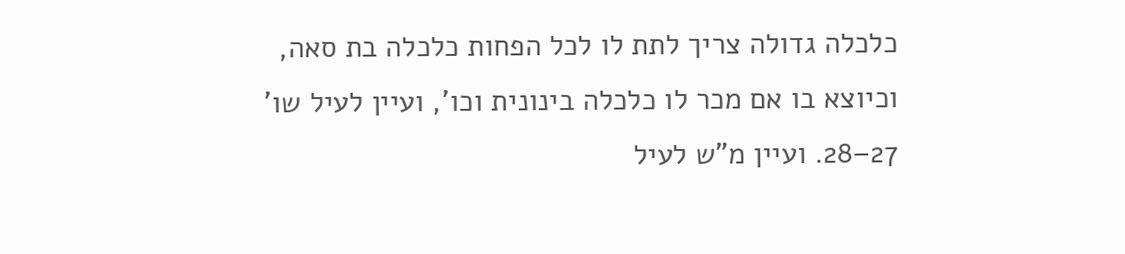כלכלה גדולה צריך לתת לו לכל הפחות כלכלה בת סאה, וכיוצא בו אם מכר לו כלכלה בינונית וכו', ועיין לעיל שו' 27–28. ועיין מ"ש לעיל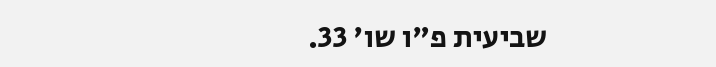שביעית פ"ו שו' 33.